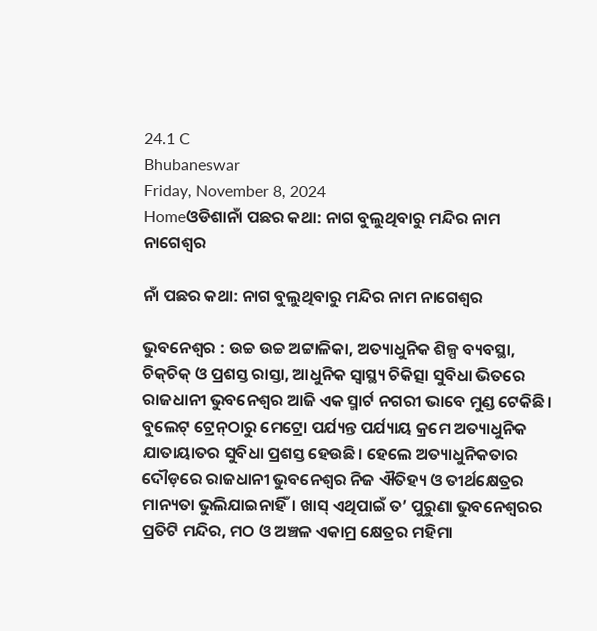24.1 C
Bhubaneswar
Friday, November 8, 2024
Homeଓଡିଶାନାଁ ପଛର କଥା: ନାଗ ବୁଲୁଥିବାରୁ ମନ୍ଦିର ନାମ ନାଗେଶ୍ବର

ନାଁ ପଛର କଥା: ନାଗ ବୁଲୁଥିବାରୁ ମନ୍ଦିର ନାମ ନାଗେଶ୍ବର

ଭୁବନେଶ୍ବର : ଉଚ୍ଚ ଉଚ୍ଚ ଅଟ୍ଟାଳିକା, ଅତ୍ୟାଧୁନିକ ଶିଳ୍ପ ବ୍ୟବସ୍ଥା, ଚିକ୍‌ଚିକ୍‌ ଓ ପ୍ରଶସ୍ତ ରାସ୍ତା, ଆଧୁନିକ ସ୍ବାସ୍ଥ୍ୟ ଚିକିତ୍ସା ସୁବିଧା ଭିତରେ ରାଜଧାନୀ ଭୁବନେଶ୍ବର ଆଜି ଏକ ସ୍ମାର୍ଟ ନଗରୀ ଭାବେ ମୁଣ୍ଡ ଟେକିଛି। ବୁଲେଟ୍‌ ଟ୍ରେନ୍‌ଠାରୁ ମେଟ୍ରୋ ପର୍ଯ୍ୟନ୍ତ ପର୍ଯ୍ୟାୟ କ୍ରମେ ଅତ୍ୟାଧୁନିକ ଯାତାୟାତର ସୁବିଧା ପ୍ରଶସ୍ତ ହେଉଛି। ହେଲେ ଅତ୍ୟାଧୁନିକତାର ଦୌଡ଼ରେ ରାଜଧାନୀ ଭୁବନେଶ୍ବର ନିଜ ଐତିହ୍ୟ ଓ ତୀର୍ଥକ୍ଷେତ୍ରର ମାନ୍ୟତା ଭୁଲିଯାଇନାହିଁ। ଖାସ୍‌ ଏଥିପାଇଁ ତ’ ପୁରୁଣା ଭୁବନେଶ୍ବରର ପ୍ରତିଟି ମନ୍ଦିର, ମଠ ଓ ଅଞ୍ଚଳ ଏକାମ୍ର କ୍ଷେତ୍ରର ମହିମା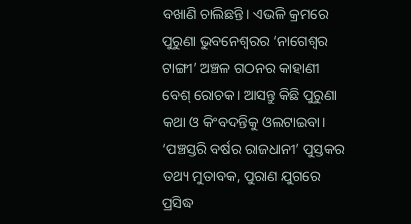ବଖାଣି ଚାଲିଛନ୍ତି। ଏଭଳି କ୍ରମରେ ପୁରୁଣା ଭୁବନେଶ୍ବରର ‘ନାଗେଶ୍ବର ଟାଙ୍ଗୀ’ ଅଞ୍ଚଳ ଗଠନର କାହାଣୀ ବେଶ୍‌ ରୋଚକ। ଆସନ୍ତୁ କିଛି ପୁରୁଣା କଥା ଓ କିଂବଦନ୍ତିକୁ ଓଲଟାଇବା। ‘ପଞ୍ଚସ୍ତରି ବର୍ଷର ରାଜଧାନୀ’ ପୁସ୍ତକର ତଥ୍ୟ ମୁତାବକ, ପୁରାଣ ଯୁଗରେ ପ୍ରସିଦ୍ଧ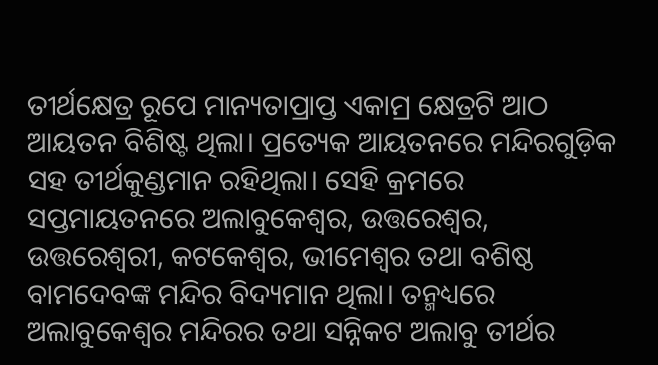ତୀର୍ଥକ୍ଷେତ୍ର ରୂପେ ମାନ୍ୟତାପ୍ରାପ୍ତ ଏକାମ୍ର କ୍ଷେତ୍ରଟି ଆଠ ଆୟତନ ବିଶିଷ୍ଟ ଥିଲା। ପ୍ରତ୍ୟେକ ଆୟତନରେ ମନ୍ଦିରଗୁଡ଼ିକ ସହ ତୀର୍ଥକୁଣ୍ଡମାନ ରହିଥିଲା। ସେହି କ୍ରମରେ ସପ୍ତମାୟତନରେ ଅଲାବୁକେଶ୍ୱର, ଉତ୍ତରେଶ୍ୱର, ଉତ୍ତରେଶ୍ୱରୀ, କଟକେଶ୍ୱର, ଭୀମେଶ୍ୱର ତଥା ବଶିଷ୍ଠ ବାମଦେବଙ୍କ ମନ୍ଦିର ବିଦ୍ୟମାନ ଥିଲା। ତନ୍ମଧ୍ୟରେ ଅଲାବୁକେଶ୍ୱର ମନ୍ଦିରର ତଥା ସନ୍ନିକଟ ଅଲାବୁ ତୀର୍ଥର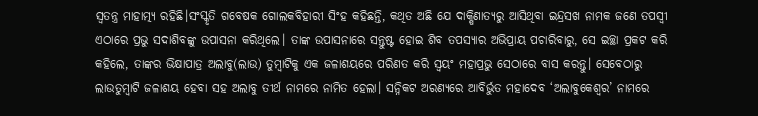ସ୍ୱତନ୍ତ୍ର‌ ମାହାତ୍ମ୍ୟ ରହିଛି।ସଂସ୍କୃତି ଗବେଷକ ଗୋଲକବିହାରୀ ସିଂହ କହିଛନ୍ତି, କଥିତ ଅଛି ଯେ ଦାକ୍ଷିଣାତ୍ୟରୁ ଆସିଥିବା ଇନ୍ଦ୍ରସଖ ନାମକ ଜଣେ ତପସ୍ୱୀ ଏଠାରେ ପ୍ରଭୁ ସଦାଶିବଙ୍କୁ ଉପାସନା କରିଥିଲେ। ତାଙ୍କ ଉପାସନାରେ ସନ୍ତୁଷ୍ଟ ହୋଇ ଶିବ ତପସ୍ୟାର ଅଭିପ୍ରାୟ ପଚାରିବାରୁ, ସେ ଇଚ୍ଛା ପ୍ରକଟ କରି କହିଲେ, ତାଙ୍କର ଭିକ୍ଷାପାତ୍ର ଅଲାବୁ(ଲାଉ) ତୁମ୍ବାଟିକୁ ଏକ ଜଳାଶୟରେ ପରିଣତ କରି ସ୍ୱୟଂ ମହାପ୍ରଭୁ ସେଠାରେ ବାସ କରନ୍ତୁ। ସେବେଠାରୁ ଲାଉତୁମ୍ବାଟି ଜଳାଶୟ ହେବା ସହ ଅଲାବୁ ତୀର୍ଥ ନାମରେ ନାମିତ ହେଲା। ସନ୍ନିକଟ ଅରଣ୍ୟରେ ଆବିର୍ଭୁତ ମହାଦେବ ‘ଅଲାବୁକେଶ୍ୱର’ ନାମରେ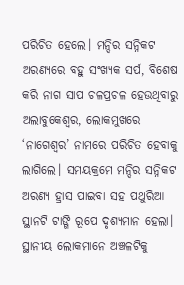ପରିଚିତ ହେଲେ। ମନ୍ଦିର ସନ୍ନିକଟ ଅରଣ୍ୟରେ ବହୁ ସଂଖ୍ୟକ ସର୍ପ, ବିଶେଷ କରି ନାଗ ସାପ ଚଳପ୍ରଚଳ ହେଉଥିବାରୁ ଅଲାବୁକେଶ୍ୱର, ଲୋକମୁଖରେ ‘ନାଗେଶ୍ୱର’ ନାମରେ ପରିଚିତ ହେବାକୁ ଲାଗିଲେ। ସମୟକ୍ରମେ ମନ୍ଦିର ସନ୍ନିକଟ ଅରଣ୍ୟ ହ୍ରାସ ପାଇବା ସହ ପଥୁରିଆ ସ୍ଥାନଟି ଟାଙ୍ଗି ରୂପେ ଦୃଶ୍ୟମାନ ହେଲା। ସ୍ଥାନୀୟ ଲୋକମାନେ ଅଞ୍ଚଳଟିକୁ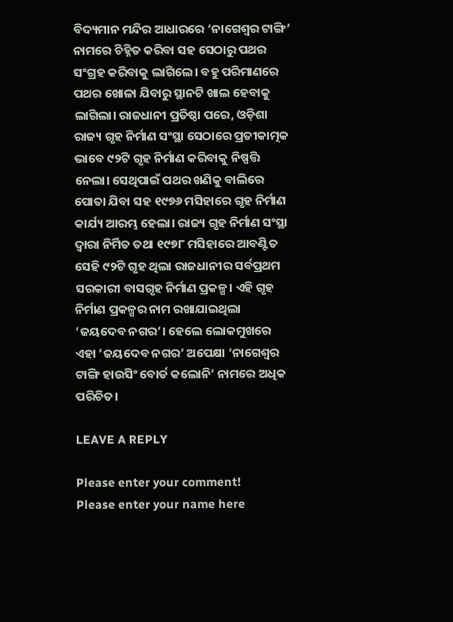ବିଦ୍ୟମାନ ମନ୍ଦିର ଆଧାରରେ ‘ନାଗେଶ୍ୱର ଟାଙ୍ଗି’ ନାମରେ ଚିହ୍ନିତ କରିବା ସହ ସେଠାରୁ ପଥର ସଂଗ୍ରହ କରିବାକୁ ଲାଗିଲେ। ବହୁ ପରିମାଣରେ ପଥର ଖୋଳା ଯିବାରୁ ସ୍ଥାନଟି ଖାଲ ହେବାକୁ ଲାଗିଲା। ରାଜଧାନୀ ପ୍ରତିଷ୍ଠା ପରେ, ଓଡ଼ିଶା ରାଜ୍ୟ ଗୃହ ନିର୍ମାଣ ସଂସ୍ଥା ସେଠାରେ ପ୍ରତୀକାତ୍ମକ ଭାବେ ୯୨ଟି ଗୃହ ନିର୍ମାଣ କରିବାକୁ ନିଷ୍ପତ୍ତି ନେଲା। ସେଥିପାଇଁ ପଥର ଖଣିକୁ ବାଲିରେ ପୋତା ଯିବା ସହ ୧୯୭୬ ମସିହାରେ ଗୃହ ନିର୍ମାଣ କାର୍ଯ୍ୟ ଆରମ୍ଭ ହେଲା। ରାଜ୍ୟ ଗୃହ ନିର୍ମାଣ ସଂସ୍ଥା ଦ୍ୱାରା ନିର୍ମିତ ତଥା ୧୯୭୮ ମସିହାରେ ଆବଣ୍ଟିତ ସେହି ୯୨ଟି ଗୃହ ଥିଲା ରାଜଧାନୀର ସର୍ବପ୍ରଥମ ସରକାରୀ ବାସଗୃହ ନିର୍ମାଣ ପ୍ରକଳ୍ପ। ଏହି ଗୃହ ନିର୍ମାଣ ପ୍ରକଳ୍ପର ନାମ ରଖାଯାଇଥିଲା ‘ଜୟଦେବ ନଗର’। ହେଲେ ଲୋକମୁଖରେ ଏହା ‘ଜୟଦେବ ନଗର’ ଅପେକ୍ଷା ‘ନାଗେଶ୍ୱର ଟାଙ୍ଗି ହାଉସିଂ ବୋର୍ଡ କଲୋନି’ ନାମରେ ଅଧିକ ପରିଚିତ।

LEAVE A REPLY

Please enter your comment!
Please enter your name here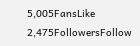5,005FansLike
2,475FollowersFollow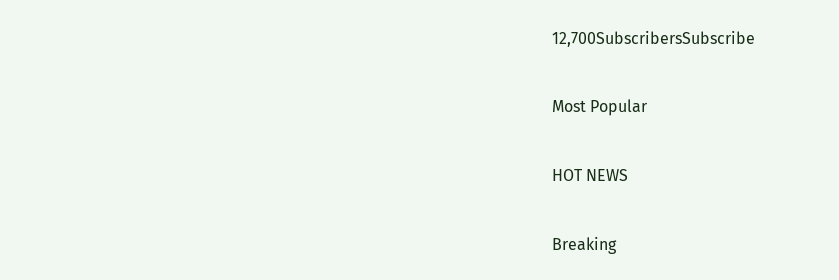12,700SubscribersSubscribe

Most Popular

HOT NEWS

Breaking